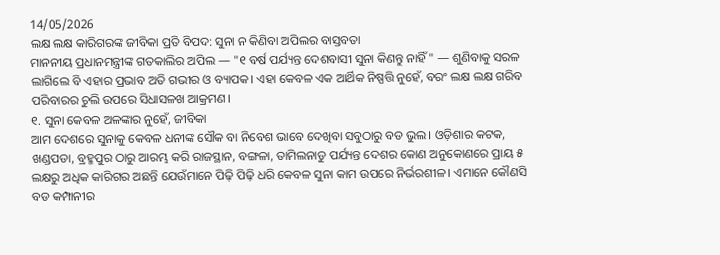14/05/2026
ଲକ୍ଷ ଲକ୍ଷ କାରିଗରଙ୍କ ଜୀବିକା ପ୍ରତି ବିପଦ: ସୁନା ନ କିଣିବା ଅପିଲର ବାସ୍ତବତା
ମାନନୀୟ ପ୍ରଧାନମନ୍ତ୍ରୀଙ୍କ ଗତକାଲିର ଅପିଲ — "୧ ବର୍ଷ ପର୍ଯ୍ୟନ୍ତ ଦେଶବାସୀ ସୁନା କିଣନ୍ତୁ ନାହିଁ" — ଶୁଣିବାକୁ ସରଳ ଲାଗିଲେ ବି ଏହାର ପ୍ରଭାବ ଅତି ଗଭୀର ଓ ବ୍ୟାପକ। ଏହା କେବଳ ଏକ ଆର୍ଥିକ ନିଷ୍ପତ୍ତି ନୁହେଁ, ବରଂ ଲକ୍ଷ ଲକ୍ଷ ଗରିବ ପରିବାରର ଚୁଲି ଉପରେ ସିଧାସଳଖ ଆକ୍ରମଣ।
୧. ସୁନା କେବଳ ଅଳଙ୍କାର ନୁହେଁ, ଜୀବିକା
ଆମ ଦେଶରେ ସୁନାକୁ କେବଳ ଧନୀଙ୍କ ସୌକ ବା ନିବେଶ ଭାବେ ଦେଖିବା ସବୁଠାରୁ ବଡ ଭୁଲ। ଓଡ଼ିଶାର କଟକ, ଖଣ୍ଡପଡା, ବ୍ରହ୍ମପୁର ଠାରୁ ଆରମ୍ଭ କରି ରାଜସ୍ଥାନ, ବଙ୍ଗଳା, ତାମିଲନାଡୁ ପର୍ଯ୍ୟନ୍ତ ଦେଶର କୋଣ ଅନୁକୋଣରେ ପ୍ରାୟ ୫ ଲକ୍ଷରୁ ଅଧିକ କାରିଗର ଅଛନ୍ତି ଯେଉଁମାନେ ପିଢ଼ି ପିଢ଼ି ଧରି କେବଳ ସୁନା କାମ ଉପରେ ନିର୍ଭରଶୀଳ। ଏମାନେ କୌଣସି ବଡ କମ୍ପାନୀର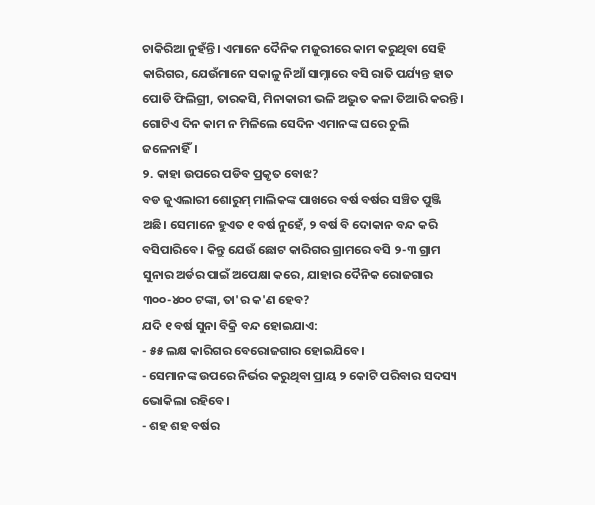ଚାକିରିଆ ନୁହଁନ୍ତି। ଏମାନେ ଦୈନିକ ମଜୁରୀରେ କାମ କରୁଥିବା ସେହି କାରିଗର, ଯେଉଁମାନେ ସକାଳୁ ନିଆଁ ସାମ୍ନାରେ ବସି ରାତି ପର୍ଯ୍ୟନ୍ତ ହାତ ପୋଡି ଫିଲିଗ୍ରୀ, ତାରକସି, ମିନାକାରୀ ଭଳି ଅଦ୍ଭୁତ କଳା ତିଆରି କରନ୍ତି। ଗୋଟିଏ ଦିନ କାମ ନ ମିଳିଲେ ସେଦିନ ଏମାନଙ୍କ ଘରେ ଚୁଲି ଜଳେନାହିଁ।
୨. କାହା ଉପରେ ପଡିବ ପ୍ରକୃତ ବୋଝ?
ବଡ ଜୁଏଲାରୀ ଶୋରୁମ୍ ମାଲିକଙ୍କ ପାଖରେ ବର୍ଷ ବର୍ଷର ସଞ୍ଚିତ ପୁଞ୍ଜି ଅଛି। ସେମାନେ ହୁଏତ ୧ ବର୍ଷ ନୁହେଁ, ୨ ବର୍ଷ ବି ଦୋକାନ ବନ୍ଦ କରି ବସିପାରିବେ। କିନ୍ତୁ ଯେଉଁ ଛୋଟ କାରିଗର ଗ୍ରାମରେ ବସି ୨-୩ ଗ୍ରାମ ସୁନାର ଅର୍ଡର ପାଇଁ ଅପେକ୍ଷା କରେ, ଯାହାର ଦୈନିକ ରୋଜଗାର ୩୦୦-୪୦୦ ଟଙ୍କା, ତା'ର କ'ଣ ହେବ?
ଯଦି ୧ ବର୍ଷ ସୁନା ବିକ୍ରି ବନ୍ଦ ହୋଇଯାଏ:
- ୫୫ ଲକ୍ଷ କାରିଗର ବେରୋଜଗାର ହୋଇଯିବେ।
- ସେମାନଙ୍କ ଉପରେ ନିର୍ଭର କରୁଥିବା ପ୍ରାୟ ୨ କୋଟି ପରିବାର ସଦସ୍ୟ ଭୋକିଲା ରହିବେ।
- ଶହ ଶହ ବର୍ଷର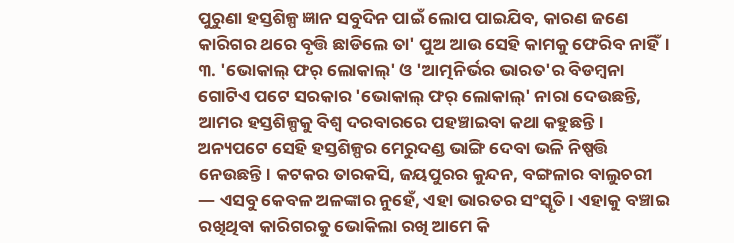ପୁରୁଣା ହସ୍ତଶିଳ୍ପ ଜ୍ଞାନ ସବୁଦିନ ପାଇଁ ଲୋପ ପାଇଯିବ, କାରଣ ଜଣେ କାରିଗର ଥରେ ବୃତ୍ତି ଛାଡିଲେ ତା' ପୁଅ ଆଉ ସେହି କାମକୁ ଫେରିବ ନାହିଁ।
୩. 'ଭୋକାଲ୍ ଫର୍ ଲୋକାଲ୍' ଓ 'ଆତ୍ମନିର୍ଭର ଭାରତ'ର ବିଡମ୍ବନା
ଗୋଟିଏ ପଟେ ସରକାର 'ଭୋକାଲ୍ ଫର୍ ଲୋକାଲ୍' ନାରା ଦେଉଛନ୍ତି, ଆମର ହସ୍ତଶିଳ୍ପକୁ ବିଶ୍ୱ ଦରବାରରେ ପହଞ୍ଚାଇବା କଥା କହୁଛନ୍ତି। ଅନ୍ୟପଟେ ସେହି ହସ୍ତଶିଳ୍ପର ମେରୁଦଣ୍ଡ ଭାଙ୍ଗି ଦେବା ଭଳି ନିଷ୍ପତ୍ତି ନେଉଛନ୍ତି। କଟକର ତାରକସି, ଜୟପୁରର କୁନ୍ଦନ, ବଙ୍ଗଳାର ବାଲୁଚରୀ — ଏସବୁ କେବଳ ଅଳଙ୍କାର ନୁହେଁ, ଏହା ଭାରତର ସଂସ୍କୃତି। ଏହାକୁ ବଞ୍ଚାଇ ରଖିଥିବା କାରିଗରକୁ ଭୋକିଲା ରଖି ଆମେ କି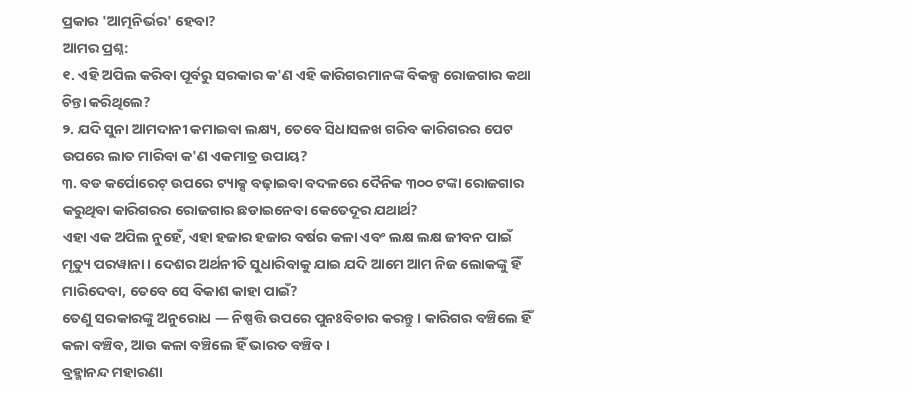ପ୍ରକାର 'ଆତ୍ମନିର୍ଭର' ହେବା?
ଆମର ପ୍ରଶ୍ନ:
୧. ଏହି ଅପିଲ କରିବା ପୂର୍ବରୁ ସରକାର କ'ଣ ଏହି କାରିଗରମାନଙ୍କ ବିକଳ୍ପ ରୋଜଗାର କଥା ଚିନ୍ତା କରିଥିଲେ?
୨. ଯଦି ସୁନା ଆମଦାନୀ କମାଇବା ଲକ୍ଷ୍ୟ, ତେବେ ସିଧାସଳଖ ଗରିବ କାରିଗରର ପେଟ ଉପରେ ଲାତ ମାରିବା କ'ଣ ଏକମାତ୍ର ଉପାୟ?
୩. ବଡ କର୍ପୋରେଟ୍ ଉପରେ ଟ୍ୟାକ୍ସ ବଢ଼ାଇବା ବଦଳରେ ଦୈନିକ ୩୦୦ ଟଙ୍କା ରୋଜଗାର କରୁଥିବା କାରିଗରର ରୋଜଗାର ଛଡାଇନେବା କେତେଦୂର ଯଥାର୍ଥ?
ଏହା ଏକ ଅପିଲ ନୁହେଁ, ଏହା ହଜାର ହଜାର ବର୍ଷର କଳା ଏବଂ ଲକ୍ଷ ଲକ୍ଷ ଜୀବନ ପାଇଁ ମୃତ୍ୟୁ ପରୱାନା। ଦେଶର ଅର୍ଥନୀତି ସୁଧାରିବାକୁ ଯାଇ ଯଦି ଆମେ ଆମ ନିଜ ଲୋକଙ୍କୁ ହିଁ ମାରିଦେବା, ତେବେ ସେ ବିକାଶ କାହା ପାଇଁ?
ତେଣୁ ସରକାରଙ୍କୁ ଅନୁରୋଧ — ନିଷ୍ପତ୍ତି ଉପରେ ପୁନଃବିଚାର କରନ୍ତୁ। କାରିଗର ବଞ୍ଚିଲେ ହିଁ କଳା ବଞ୍ଚିବ, ଆଉ କଳା ବଞ୍ଚିଲେ ହିଁ ଭାରତ ବଞ୍ଚିବ।
ବ୍ରହ୍ମାନନ୍ଦ ମହାରଣା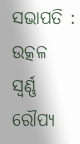ସଭାପତି : ଉତ୍କଳ ସ୍ବର୍ଣ୍ଣ ରୌପ୍ୟ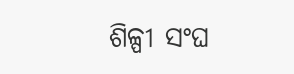ଶିଳ୍ପୀ ସଂଘ